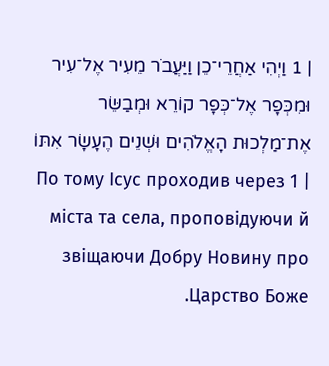| 1 וַיְהִי אַחֲרֵי־כֵן וַיַּעֲבֹר מֵעִיר אֶל־עִיר וּמִכְּפָר אֶל־כְּפָר קוֹרֵא וּמְבַשֵּׂר אֶת־מַלְכוּת הָאֱלֹהִים וּשְׁנֵים הֶעָשָׂר אִתּוֹ | 1 По тому Ісус проходив через міста та села, проповідуючи й звіщаючи Добру Новину про Царство Боже.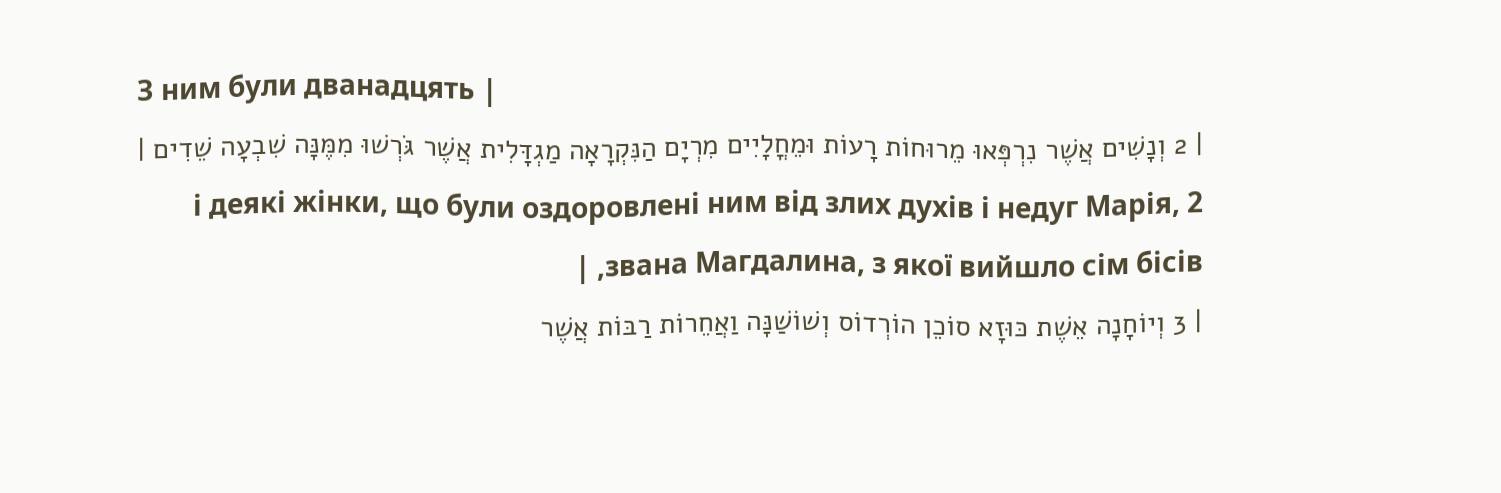З ним були дванадцять |
| 2 וְנָשִׁים אֲשֶׁר נִרְפְּאוּ מֵרוּחוֹת רָעוֹת וּמֵחֳלָיִים מִרְיָם הַנִּקְרָאָה מַגְדָּלִית אֲשֶׁר גֹּרְשׁוּ מִמֶּנָּה שִׁבְעָה שֵׁדִים | 2 і деякі жінки, що були оздоровлені ним від злих духів і недуг Марія, звана Магдалина, з якої вийшло сім бісів, |
| 3 וְיוֹחָנָה אֵשֶׁת כּוּזָא סוֹכֵן הוֹרְדוֹס וְשׁוֹשַׁנָּה וַאֲחֵרוֹת רַבּוֹת אֲשֶׁר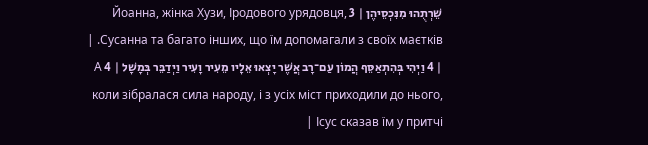שֵׁרְתֻהוּ מִנִּכְסֵיהֶן | 3 Йоанна, жінка Хузи, Іродового урядовця, Сусанна та багато інших, що їм допомагали з своїх маєтків. |
| 4 וַיְהִי בְּהִתְאַסֵּף הֲמוֹן עַם־רָב אֲשֶׁר יָצְאוּ אֵלָיו מֵעִיר וָעִיר וַיְדַבֵּר בְּמָשָׁל | 4 А коли зібралася сила народу, і з усіх міст приходили до нього, Ісус сказав їм у притчі |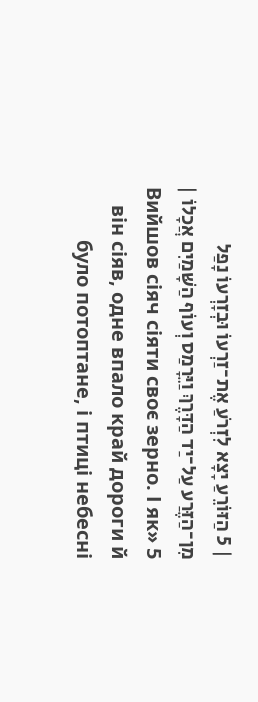| 5 הַזּוֹרֵעַ יָצָא לִזְרֹעַ אֶת־זַרְעוֹ וּבְזָרְעוֹ נָפַל מִן־הַזֶּרַע עַל־יַד הַדָּרֶךְ וַיֵּרָמַס וְעוֹף הַשָּׁמַיִם אֲכָלוֹ | 5 «Вийшов сіяч сіяти своє зерно. І як він сіяв, одне впало край дороги й було потоптане, і птиці небесні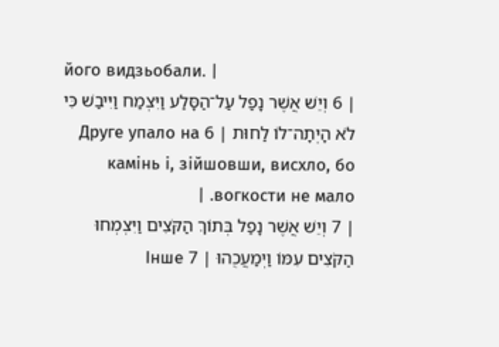його видзьобали. |
| 6 וְיֵשׁ אֲשֶׁר נָפַל עַל־הַסָּלַע וַיִּצְמַח וַיִּיבַשׁ כִּי לֹא הָיְתָה־לוֹ לַחוּת | 6 Друге упало на камінь і, зійшовши, висхло, бо вогкости не мало. |
| 7 וְיֵשׁ אֲשֶׁר נָפַל בְּתוֹךְ הַקֹּצִים וַיִּצְמְחוּ הַקֹּצִים עִמּוֹ וַיְמַעֲכֻהוּ | 7 Інше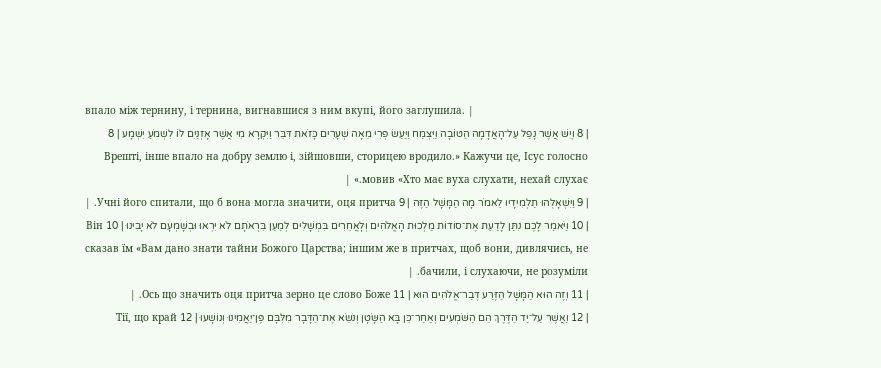впало між тернину, і тернина, вигнавшися з ним вкупі, його заглушила. |
| 8 וְיֵשׁ אֲשֶׁר נָפַל עַל־הָאֲדָמָה הַטּוֹבָה וַיִּצְמַח וַיַּעַשׂ פְּרִי מֵאָה שְׁעָרִים כָּזֹאת דִּבֵּר וַיִּקְרָא מִי אֲשֶׁר אָזְנַיִם לוֹ לִשְׁמֹעַ יִשְׁמָע | 8 Врешті, інше впало на добру землю і, зійшовши, сторицею вродило.» Кажучи це, Ісус голосно мовив «Хто має вуха слухати, нехай слухає.» |
| 9 וַיִּשְׁאָלֻהוּ תַלְמִידָיו לֵאמֹר מָה הַמָּשָׁל הַזֶּה | 9 Учні його спитали, що б вона могла значити, оця притча. |
| 10 וַיֹּאמַר לָכֶם נִתַּן לָדַעַת אֶת־סוֹדוֹת מַלְכוּת הָאֱלֹהִים וְלָאֲחֵרִים בִּמְשָׁלִים לְמַעַן בִּרְאֹתָם לֹא יִרְאוּ וּבְשָׁמְעָם לֹא יָבִינוּ | 10 Він сказав їм «Вам дано знати тайни Божого Царства; іншим же в притчах, щоб вони, дивлячись, не бачили, і слухаючи, не розуміли. |
| 11 וְזֶה הוּא הַמָּשָׁל הַזֶּרַע דְּבַר־אֱלֹהִים הוּא | 11 Ось що значить оця притча зерно це слово Боже. |
| 12 וַאֲשֶׁר עַל־יַד הַדֶּרֶךְ הֵם הַשֹּׁמְעִים וְאַחַר־כֵּן בָּא הַשָּׂטָן וְנֹשֵׂא אֶת־הַדָּבָר מִלִּבָּם פֶּן־יַאֲמִינוּ וְנוֹשָׁעוּ | 12 Тії, що край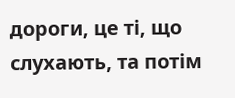дороги, це ті, що слухають, та потім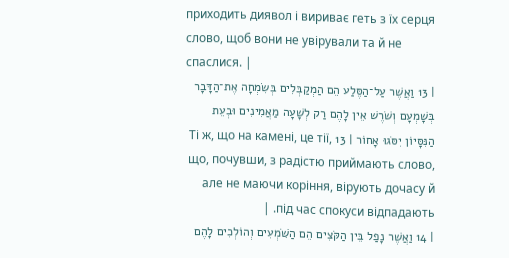приходить диявол і вириває геть з їх серця слово, щоб вони не увірували та й не спаслися. |
| 13 וַאֲשֶׁר עַל־הַסֶּלַע הֵם הַמְקַבְּלִים בְּשִׂמְחָה אֶת־הַדָּבָר בְּשָׁמְעָם וְשֹׁרֶשׁ אֵין לָהֶם רַק לְשָׁעָה מַאֲמִינִים וּבְעֵת הַנִּסָּיוֹן יִסֹּגוּ אָחוֹר | 13 Ті ж, що на камені, це тії, що, почувши, з радістю приймають слово, але не маючи коріння, вірують дочасу й під час спокуси відпадають. |
| 14 וַאֲשֶׁר נָפַל בֵּין הַקֹּצִים הֵם הַשֹּׁמְעִים וְהוֹלְכִים לָהֶם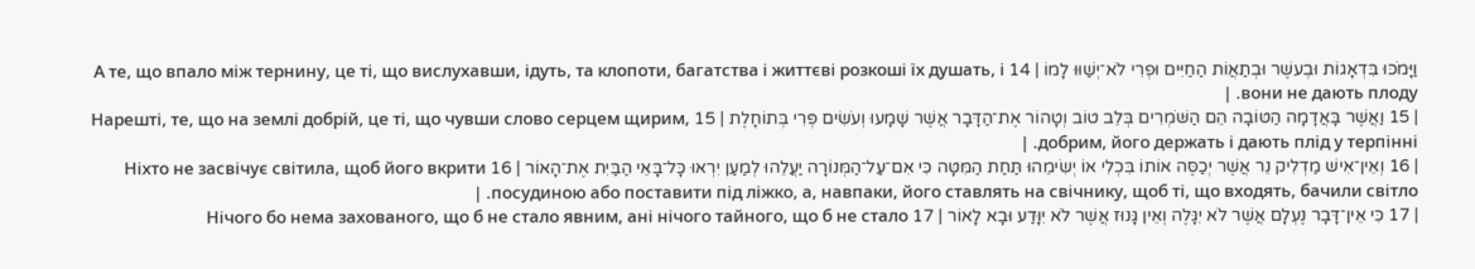וַיָּמֹכּוּ בִּדְאָגוֹת וּבְעשֶׁר וּבְתַאֲוֺת הַחַיִּים וּפְרִי לֹא־יְשַׁוּוּ לָמוֹ | 14 А те, що впало між тернину, це ті, що вислухавши, ідуть, та клопоти, багатства і життєві розкоші їх душать, і вони не дають плоду. |
| 15 וַאֲשֶׁר בָּאֲדָמָה הַטּוֹבָה הֵם הַשֹּׁמְרִים בְּלֵב טוֹב וְטָהוֹר אֶת־הַדָּבָר אֲשֶׁר שָׁמָעוּ וְעֹשִׂים פְּרִי בְּתוֹחָלֶת | 15 Нарешті, те, що на землі добрій, це ті, що чувши слово серцем щирим, добрим, його держать і дають плід у терпінні. |
| 16 וְאֵין־אִישׁ מַדְלִיק נֵר אֲשֶׁר יְכַסֶּה אוֹתוֹ בִּכְלִי אוֹ יְשִׂימֵהוּ תַּחַת הַמִּטָּה כִּי אִם־עַל־הַמְּנוֹרָה יַעֲלֵהוּ לְמַעַן יִרְאוּ כָּל־בָּאֵי הַבַּיִת אֶת־הָאוֹר | 16 Ніхто не засвічує світила, щоб його вкрити посудиною або поставити під ліжко, а, навпаки, його ставлять на свічнику, щоб ті, що входять, бачили світло. |
| 17 כִּי אֵין־דָּבָר נֶעְלָם אֲשֶׁר לֹא יִגָּלֶה וְאֵין גָּנוּז אֲשֶׁר לֹא יִוָּדַע וּבָא לָאוֹר | 17 Нічого бо нема захованого, що б не стало явним, ані нічого тайного, що б не стало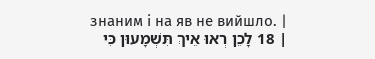знаним і на яв не вийшло. |
| 18 לָכֵן רְאוּ אֵיךְ תִּשְׁמָעוּן כִּי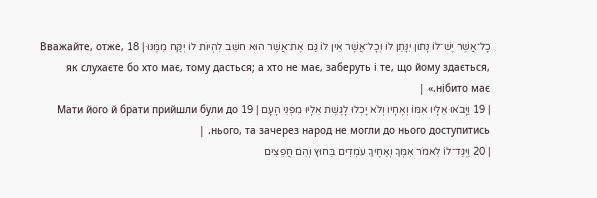כָל־אֲשֶׁר יֶשׁ־לוֹ נָתוֹן יִנָּתֵן לוֹ וְכָל־אֲשֶׁר אֵין לוֹ גַּם אֶת־אֲשֶׁר הוּא חשֵׁב לִהְיוֹת לוֹ יֻקַּח מִמֶּנּוּ | 18 Вважайте, отже, як слухаєте бо хто має, тому дасться; а хто не має, заберуть і те, що йому здається, нібито має.» |
| 19 וַיָּבֹאוּ אֵלָיו אִמּוֹ וְאֶחָיו וְלֹא יָכְלוּ לָגֶשֶׁת אֵלָיו מִפְּנֵי הָעָם | 19 Мати його й брати прийшли були до нього, та зачерез народ не могли до нього доступитись. |
| 20 וַיֻּגַּד־לוֹ לֵאמֹר אִמְּךָ וְאַחֶיךָ עֹמְדִים בַּחוּץ וְהֵם חֲפֵצִים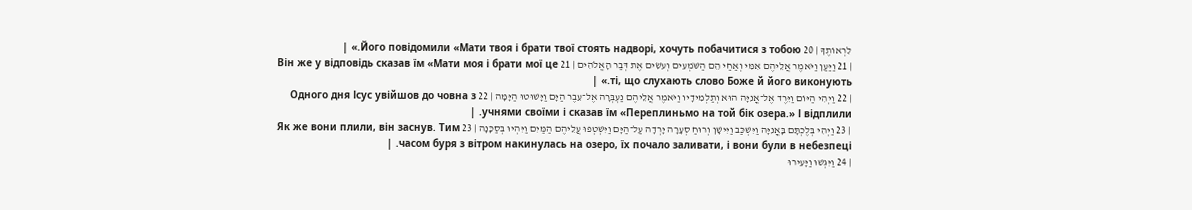לִרְאוֹתֶךָ | 20 Його повідомили «Мати твоя і брати твої стоять надворі, хочуть побачитися з тобою.» |
| 21 וַיַּעַן וַיֹּאמֶר אֲלֵיהֶם אִמִּי וְאַחַי הֵם הַשֹּׁמְעִים וְעֹשִׂים אֶת דְּבַר הָאֱלֹהִים | 21 Він же у відповідь сказав їм «Мати моя і брати мої це ті, що слухають слово Боже й його виконують.» |
| 22 וַיְהִי הַיּוֹם וַיֵּרֶד אֶל־אֳנִיָּה הוּא וְתַלְמִידָיו וַיֹּאמֶר אֲלֵיהֶם נַעְבְּרָה אֶל־עֵבֶר הַיָּם וַיָּשׁוּטוּ הַיָּמָּה | 22 Одного дня Ісус увійшов до човна з учнями своїми і сказав їм «Переплиньмо на той бік озера.» І відплили. |
| 23 וַיְהִי בְּלֶכְתָּם בָּאֳנִיָּה וַיִּשְׁכַּב וַיִּישָׁן וְרוּחַ סְעָרָה יָרְדָה עַל־הַיָּם וַיִּשְׁטְפוּ עֲלֵיהֶם הַמַּיִם וַיִּהְיוּ בְּסַכָּנָה | 23 Як же вони плили, він заснув. Тим часом буря з вітром накинулась на озеро, їх почало заливати, і вони були в небезпеці. |
| 24 וַיִּגְּשׁוּ וַיָּעִירוּ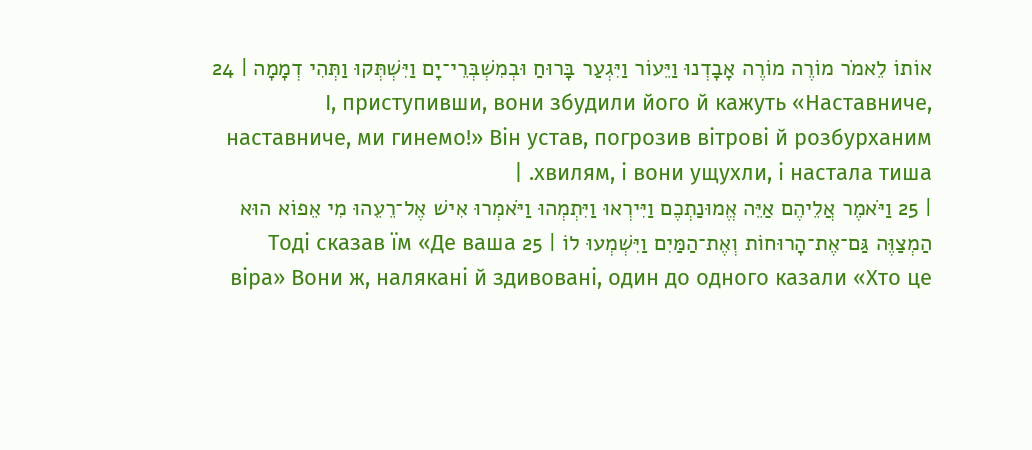אוֹתוֹ לֵאמֹר מוֹרֶה מוֹרֶה אָבָדְנוּ וַיֵּעוֹר וַיִּגְעַר בָּרוּחַ וּבְמִשְׁבְּרֵי־יָם וַיִּשְׁתְּקוּ וַתְּהִי דְמָמָה | 24 І, приступивши, вони збудили його й кажуть «Наставниче, наставниче, ми гинемо!» Він устав, погрозив вітрові й розбурханим хвилям, і вони ущухли, і настала тиша. |
| 25 וַיֹּאמֶר אֲלֵיהֶם אַיֵּה אֱמוּנַתְכֶם וַיִּירְאוּ וַיִּתְמְהוּ וַיֹּאמְרוּ אִישׁ אֶל־רֵעֵהוּ מִי אֵפוֹא הוּא הַמְצַוֶּה גַּם־אֶת־הָרוּחוֹת וְאֶת־הַמַּיִם וַיִּשְׁמְעוּ לוֹ | 25 Тоді сказав їм «Де ваша віра» Вони ж, налякані й здивовані, один до одного казали «Хто це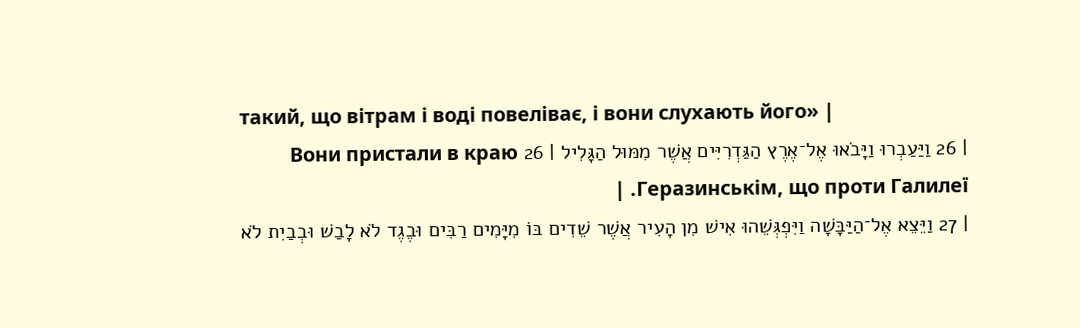такий, що вітрам і воді повеліває, і вони слухають його» |
| 26 וַיַּעַבְרוּ וַיָּבֹאוּ אֶל־אֶרֶץ הַגַּדְרִיִּים אֲשֶׁר מִמּוּל הַגָּלִיל | 26 Вони пристали в краю Геразинськім, що проти Галилеї. |
| 27 וַיֵּצֵא אֶל־הַיַּבָּשָׁה וַיִּפְגְּשֵׁהוּ אִישׁ מִן הָעִיר אֲשֶׁר שֵׁדִים בּוֹ מִיָּמִים רַבִּים וּבֶגֶד לֹא לָבַשׁ וּבְבַיִת לֹא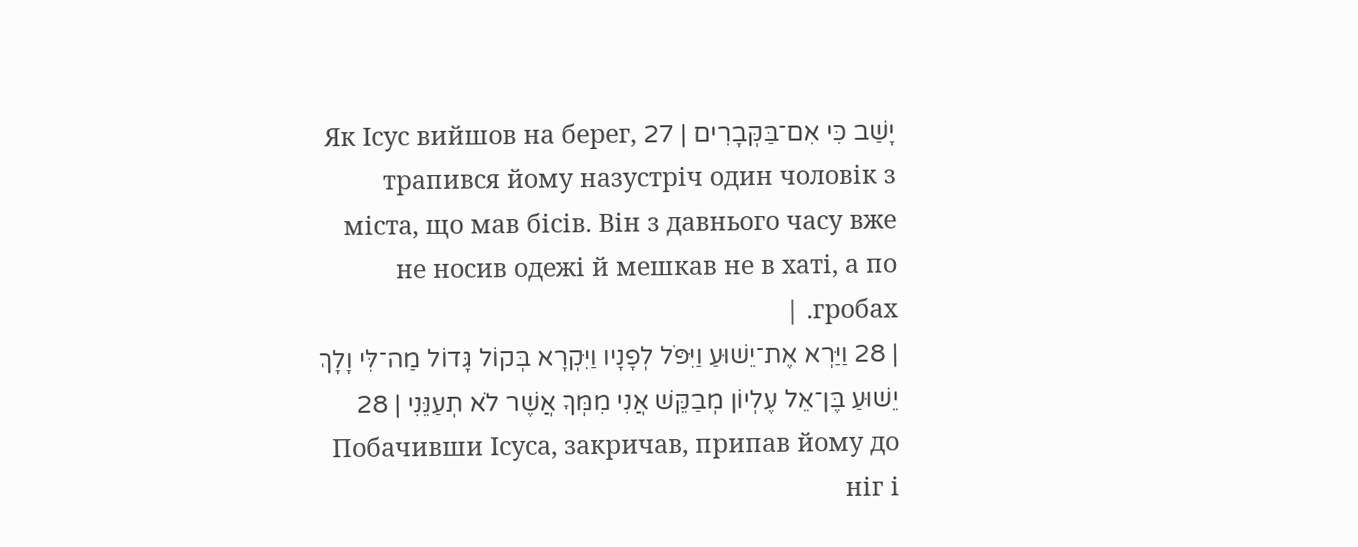יָשַׁב כִּי אִם־בַּקְּבָרִים | 27 Як Ісус вийшов на берег, трапився йому назустріч один чоловік з міста, що мав бісів. Він з давнього часу вже не носив одежі й мешкав не в хаті, а по гробах. |
| 28 וַיַּרְא אֶת־יֵשׁוּעַ וַיִּפֹּל לְפָנָיו וַיִּקְרָא בְּקוֹל גָּדוֹל מַה־לִּי וָלָךְ יֵשׁוּעַ בֶּן־אֵל עֶלְיוֹן מְבַקֵּשׁ אֲנִי מִמְּךָ אֲשֶׁר לֹא תְעַנֵּנִי | 28 Побачивши Ісуса, закричав, припав йому до ніг і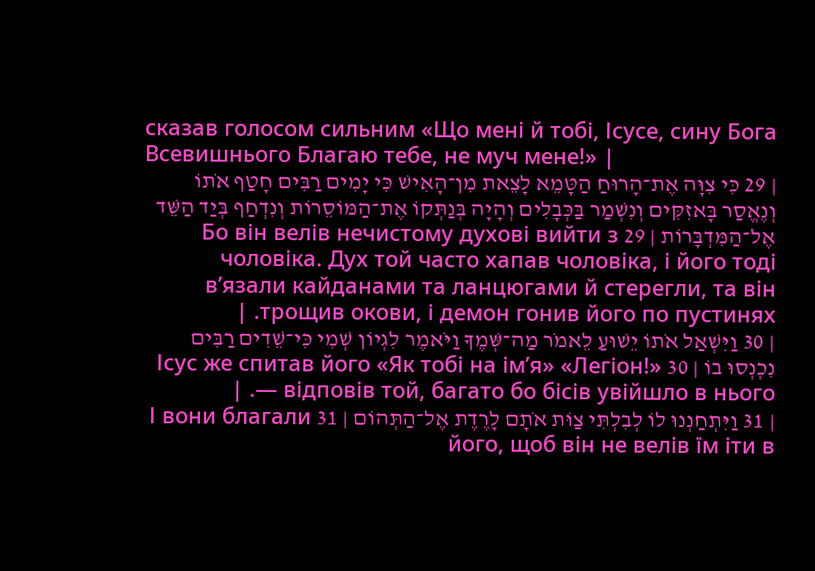сказав голосом сильним «Що мені й тобі, Ісусе, сину Бога Всевишнього Благаю тебе, не муч мене!» |
| 29 כִּי צִוָּה אֶת־הָרוּחַ הַטָּמֵא לָצֵאת מִן־הָאִישׁ כִּי יָמִים רַבִּים חָטַף אֹתוֹ וְנֶאֱסַר בָּאזִקִּים וְנִשְׁמַר בַּכְּבָלִים וְהָיָה בְּנַתְּקוֹ אֶת־הַמּוֹסֵרוֹת וְנִדְחַף בְּיַד הַשֵּׁד אֶל־הַמִּדְבָּרוֹת | 29 Бо він велів нечистому духові вийти з чоловіка. Дух той часто хапав чоловіка, і його тоді в’язали кайданами та ланцюгами й стерегли, та він трощив окови, і демон гонив його по пустинях. |
| 30 וַיִּשְׁאַל אֹתוֹ יֵשׁוּעַ לֵאמֹר מַה־שְּׁמֶךָ וַיֹּאמֶר לִגְיוֹן שְׁמִי כִּי־שֵׁדִים רַבִּים נִכְנְסוּ בוֹ | 30 Ісус же спитав його «Як тобі на ім’я» «Легіон!» — відповів той, багато бо бісів увійшло в нього. |
| 31 וַיִּתְחַנְנוּ לוֹ לְבִלְתִּי צַוֹּת אֹתָם לָרֶדֶת אֶל־הַתְּהוֹם | 31 І вони благали його, щоб він не велів їм іти в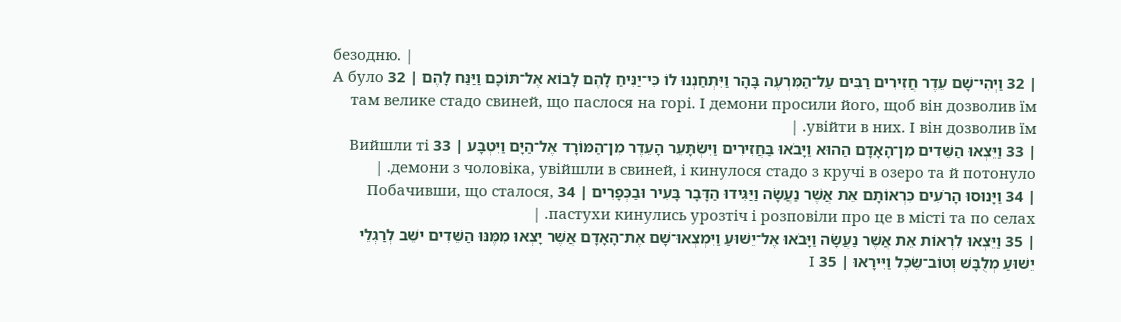безодню. |
| 32 וַיְהִי־שָׁם עֵדֶר חֲזִירִים רַבִּים עַל־הַמִּרְעֶה בָּהָר וַיִּתְחַנְנוּ לוֹ כִּי־יַנִּיחַ לָהֶם לָבוֹא אֶל־תּוֹכָם וַיַּנַּח לָהֶם | 32 А було там велике стадо свиней, що паслося на горі. І демони просили його, щоб він дозволив їм увійти в них. І він дозволив їм. |
| 33 וַיֵּצְאוּ הַשֵּׁדִים מִן־הָאָדָם הַהוּא וַיָּבֹאוּ בַּחֲזִירִים וַיִּשְׂתָּעֵר הָעֵדֶר מִן־הַמּוֹרָד אֶל־הַיָּם וַיִּטְבָּע | 33 Вийшли ті демони з чоловіка, увійшли в свиней, і кинулося стадо з кручі в озеро та й потонуло. |
| 34 וַיָּנוּסוּ הָרֹעִים כִּרְאוֹתָם אֵת אֲשֶׁר נַעֲשָׂה וַיַּגִּידוּ הַדָּבָר בָּעִיר וּבַכְּפָרִים | 34 Побачивши, що сталося, пастухи кинулись урозтіч і розповіли про це в місті та по селах. |
| 35 וַיֵּצְאוּ לִרְאוֹת אֵת אֲשֶׁר נַעֲשָׂה וַיָּבֹאוּ אֶל־יֵשׁוּעַ וַיִּמְצְאוּ־שָׁם אֶת־הָאָדָם אֲשֶׁר יָצְאוּ מִמֶּנּוּ הַשֵּׁדִים ישֵׁב לְרַגְלֵי יֵשׁוּעַ מְלֻבָּשׁ וְטוֹב־שֵׂכֶל וַיִּירָאוּ | 35 І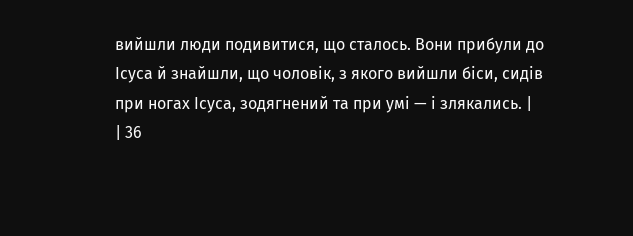вийшли люди подивитися, що сталось. Вони прибули до Ісуса й знайшли, що чоловік, з якого вийшли біси, сидів при ногах Ісуса, зодягнений та при умі — і злякались. |
| 36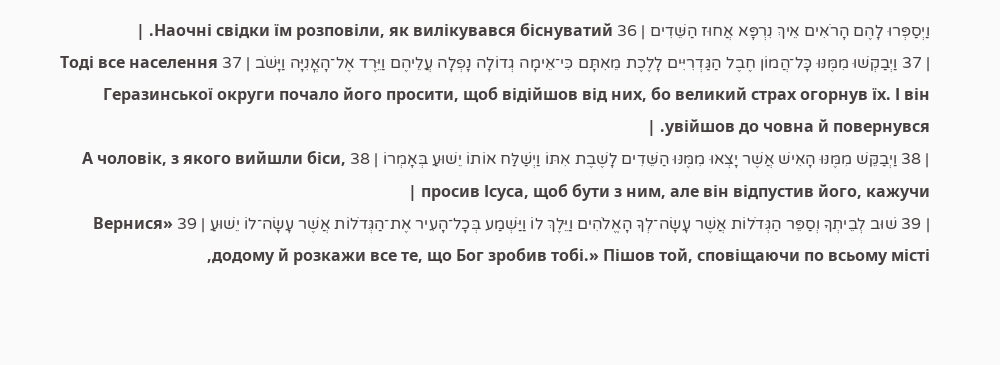וַיְסַפְּרוּ לָהֶם הָרֹאִים אֵיךְ נִרְפָּא אֲחוּז הַשֵּׁדִים | 36 Наочні свідки їм розповіли, як вилікувався біснуватий. |
| 37 וַיְבַקְשׁוּ מִמֶּנּוּ כָּל־הֲמוֹן חֶבֶל הַגַּדְרִיִּים לָלֶכֶת מֵאִתָּם כִּי־אֵימָה גְדוֹלָה נָפְלָה עֲלֵיהֶם וַיֵּרֶד אֶל־הָאֳנִיָּה וַיָּשֹׁב | 37 Тоді все населення Геразинської округи почало його просити, щоб відійшов від них, бо великий страх огорнув їх. І він увійшов до човна й повернувся. |
| 38 וַיְבַקֵּשׁ מִמֶּנּוּ הָאִישׁ אֲשֶׁר יָצְאוּ מִמֶּנּוּ הַשֵּׁדִים לָשֶׁבֶת אִתּוֹ וַיְשַׁלַּח אוֹתוֹ יֵשׁוּעַ בְּאָמְרוֹ | 38 А чоловік, з якого вийшли біси, просив Ісуса, щоб бути з ним, але він відпустив його, кажучи |
| 39 שׁוּב לְבֵיתְךָ וְסַפֵּר הַגְּדֹלוֹת אֲשֶׁר עָשָׂה־לְךָ הָאֱלֹהִים וַיֵּלֶךְ לוֹ וַיַּשְׁמַע בְּכָל־הָעִיר אֶת־הַגְּדֹלוֹת אֲשֶׁר עָשָׂה־לוֹ יֵשׁוּעַ | 39 «Вернися додому й розкажи все те, що Бог зробив тобі.» Пішов той, сповіщаючи по всьому місті,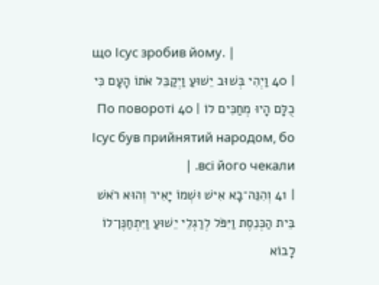що Ісус зробив йому. |
| 40 וַיְהִי בְּשׁוּב יֵשׁוּעַ וַיְקַבֵּל אֹתוֹ הָעָם כִּי כֻלָּם הָיוּ מְחַכִּים לוֹ | 40 По повороті Ісус був прийнятий народом, бо всі його чекали. |
| 41 וְהִנֵּה־בָא אִישׁ וּשְׁמוֹ יָאִיר וְהוּא רֹאשׁ בֵּית הַכְּנֵסֶת וַיִּפֹּל לְרַגְלֵי יֵשׁוּעַ וַיִּתְחַנֶּן־לוֹ לָבוֹא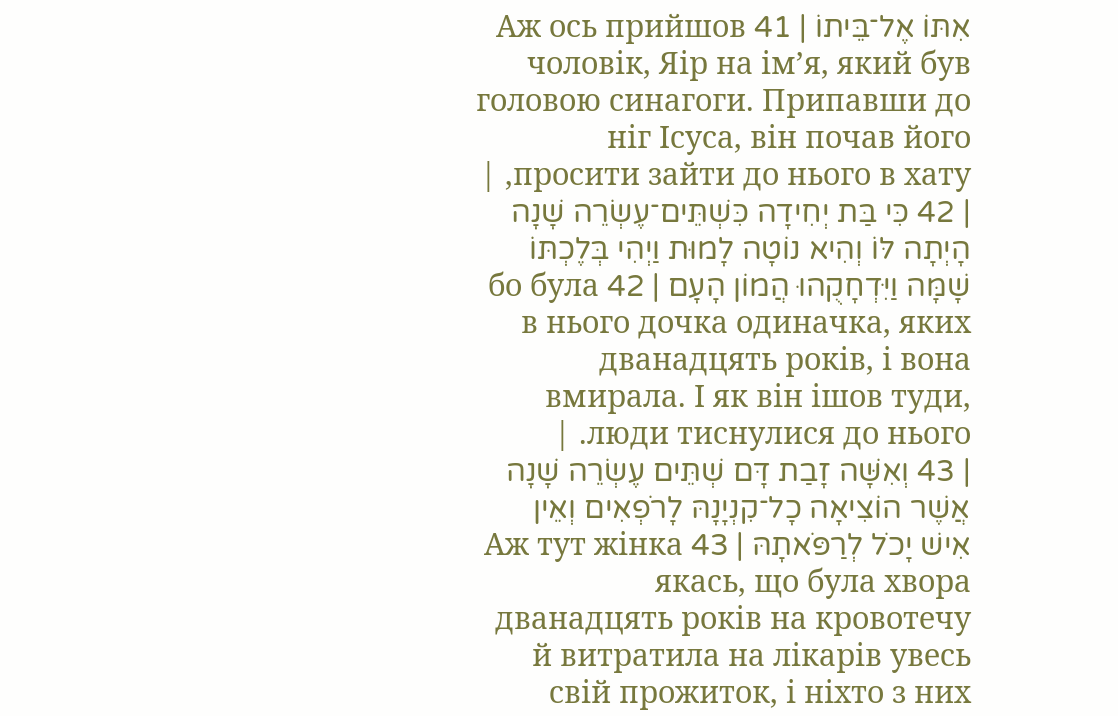אִתּוֹ אֶל־בֵּיתוֹ | 41 Аж ось прийшов чоловік, Яір на ім’я, який був головою синагоги. Припавши до ніг Ісуса, він почав його просити зайти до нього в хату, |
| 42 כִּי בַּת יְחִידָה כִּשְׁתֵּים־עֶשְׂרֵה שָׁנָה הָיְתָה לּוֹ וְהִיא נוֹטָה לָמוּת וַיְהִי בְּלֶכְתּוֹ שָׁמָּה וַיִּדְחָקֻהוּ הֲמוֹן הָעָם | 42 бо була в нього дочка одиначка, яких дванадцять років, і вона вмирала. І як він ішов туди, люди тиснулися до нього. |
| 43 וְאִשָּׁה זָבַת דָּם שְׁתֵּים עֶשְׂרֵה שָׁנָה אֲשֶׁר הוֹצִיאָה כָל־קִנְיָנָהּ לָרֹפְאִים וְאֵין אִישׁ יָכֹל לְרַפֹּאתָהּ | 43 Аж тут жінка якась, що була хвора дванадцять років на кровотечу й витратила на лікарів увесь свій прожиток, і ніхто з них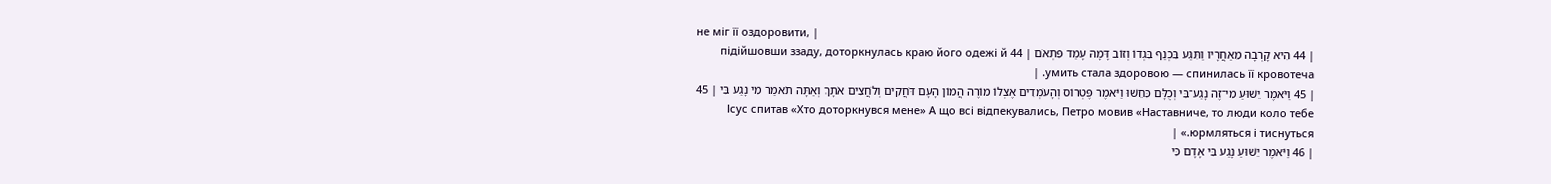не міг її оздоровити, |
| 44 הִיא קָרְבָה מֵאַחֲרָיו וַתִּגַּע בִּכְנַף בִּגְדוֹ וְזוֹב דָּמָהּ עָמַד פִּתְאֹם | 44 підійшовши ззаду, доторкнулась краю його одежі й умить стала здоровою — спинилась її кровотеча. |
| 45 וַיֹּאמֶר יֵשׁוּעַ מִי־זֶה נָגַע־בִּי וְכֻלָּם כִּחֵשׁוּ וַיֹּאמֶר פֶּטְרוֹס וְהָעֹמְדִים אֶצְלוֹ מוֹרֶה הֲמוֹן הָעָם דֹּחֲקִים וְלֹחֲצִים אֹתָךְ וְאַתָּה תֹאמַר מִי נָגַע בִּי | 45 Ісус спитав «Хто доторкнувся мене» А що всі відпекувались, Петро мовив «Наставниче, то люди коло тебе юрмляться і тиснуться.» |
| 46 וַיֹּאמֶר יֵשׁוּעַ נָגַע בִּי אָדָם כִּי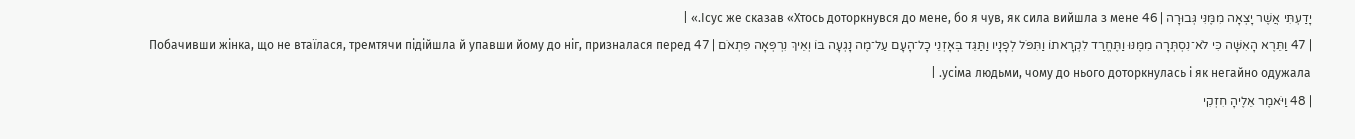יָדַעְתִּי אֲשֶׁר יָצְאָה מִמֶּנִּי גְּבוּרָה | 46 Ісус же сказав «Хтось доторкнувся до мене, бо я чув, як сила вийшла з мене.» |
| 47 וַתֵּרֶא הָאִשָּׁה כִּי לֹא־נִסְתְּרָה מִמֶּנּוּ וַתֶּחֱרַד לִקְרָאתוֹ וַתִּפֹּל לְפָנָיו וַתַּגֵּד בְּאָזְנֵי כָל־הָעָם עַל־מֶה נָגְעָה בּוֹ וְאֵיךְ נִרְפְּאָה פִּתְאֹם | 47 Побачивши жінка, що не втаїлася, тремтячи підійшла й упавши йому до ніг, призналася перед усіма людьми, чому до нього доторкнулась і як негайно одужала. |
| 48 וַיֹּאמֶר אֵלֶיהָ חִזְקִי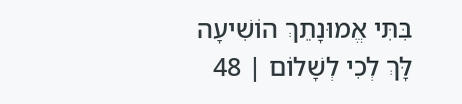בִּתִּי אֱמוּנָתֵךְ הוֹשִׁיעָה לָּךְ לְכִי לְשָׁלוֹם | 48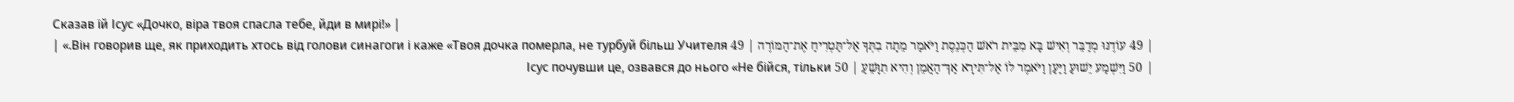Сказав їй Ісус «Дочко, віра твоя спасла тебе, йди в мирі!» |
| 49 עוֹדֶנּוּ מְדַבֵּר וְאִישׁ בָּא מִבֵּית רֹאשׁ הַכְּנֵסֶת וַיֹּאמַר מֵתָה בִתְּךָ אַל־תַּטְרִיחַ אֶת־הַמּוֹרֶה | 49 Він говорив ще, як приходить хтось від голови синагоги і каже «Твоя дочка померла, не турбуй більш Учителя.» |
| 50 וַיִּשְׁמַע יֵשׁוּעַ וַיַּעַן וַיֹּאמֶר לוֹ אַל־תִּירָא אַךְ־הַאֲמֵן וְהִיא תִוָּשֵׁעַ | 50 Ісус почувши це, озвався до нього «Не бійся, тільки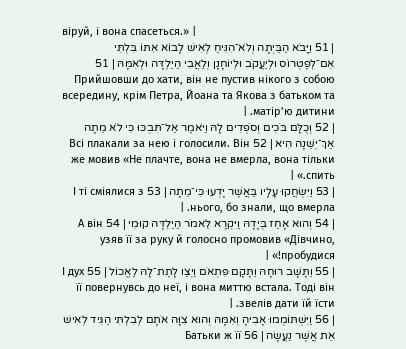віруй, і вона спасеться.» |
| 51 וַיָּבֹא הַבַּיְתָה וְלֹא־הִנִּיחַ לְאִישׁ לָבוֹא אִתּוֹ בִּלְתִּי אִם־לְפֶטְרוֹס וּלְיַעֲקֹב וּלְיוֹחָנָן וְלַאֲבִי הַיַּלְדָּה וּלְאִמָּהּ | 51 Прийшовши до хати, він не пустив нікого з собою всередину, крім Петра, Йоана та Якова з батьком та матір’ю дитини. |
| 52 וְכֻלָּם בֹּכִים וְסֹפְדִים לָהּ וַיֹּאמֶר אַל־תִּבְכּוּ כִּי לֹא מֵתָה אַךְ־יְשֵׁנָה הִיא | 52 Всі плакали за нею і голосили. Він же мовив «Не плачте, вона не вмерла, вона тільки спить.» |
| 53 וַיִּשְׂחֲקוּ עָלָיו בַּאֲשֶׁר יָדְעוּ כִּי־מֵתָה | 53 І ті сміялися з нього, бо знали, що вмерла. |
| 54 וְהוּא אָחַז בְּיָדָהּ וַיִּקְרָא לֵאמֹר הַיַּלְדָּה קוּמִי | 54 А він узяв її за руку й голосно промовив «Дівчино, пробудися!» |
| 55 וַתָּשָׁב רוּחָהּ וַתָּקָם פִּתְאֹם וַיְצַו לָתֶת־לָהּ לֶאֱכוֹל | 55 І дух її повернувсь до неї, і вона миттю встала. Тоді він звелів дати їй їсти. |
| 56 וַיִּשְׁתּוֹמְמוּ אָבִיהָ וְאִמָּהּ וְהוּא צִוָּה אֹתָם לְבִלְתִּי הַגִּיד לְאִישׁ אֵת אֲשֶׁר נַעֲשָׂה | 56 Батьки ж її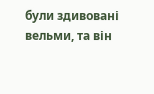були здивовані вельми, та він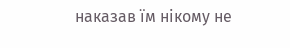наказав їм нікому не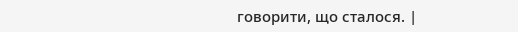говорити, що сталося. |